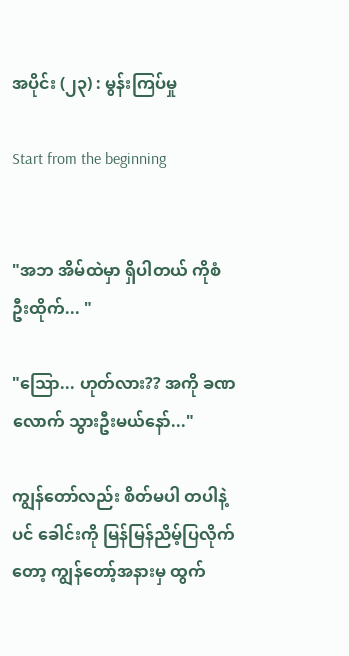အပိုင်း (၂၃) : မွန်းကြပ်မှု

Start from the beginning


"အဘ အိမ်ထဲမှာ ရှိပါတယ် ကိုစံဦးထိုက်... "

"သြော... ဟုတ်လား?? အကို ခဏလောက် သွားဦးမယ်နော်..."

ကျွန်တော်လည်း စိတ်မပါ တပါနဲ့ပင် ခေါင်းကို မြန်မြန်ညိမ့်ပြလိုက်တော့ ကျွန်တော့်အနားမှ ထွက်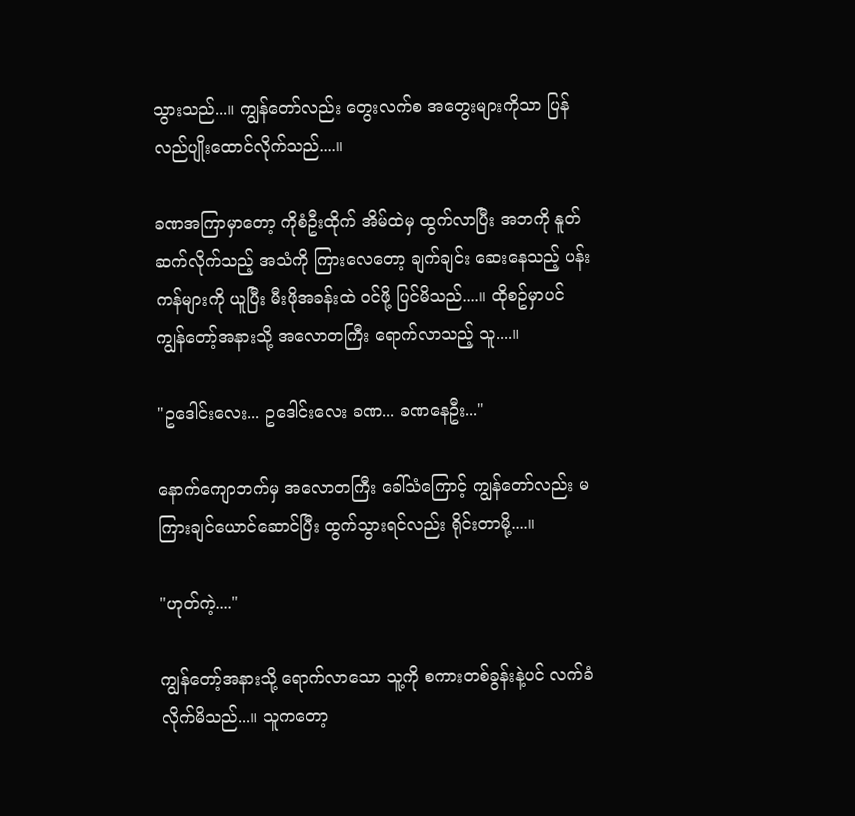သွားသည်...။ ကျွန်တော်လည်း တွေးလက်စ အတွေးများကိုသာ ပြန်လည်ပျိုးထောင်လိုက်သည်....။

ခဏအကြာမှာတော့ ကိုစံဦးထိုက် အိမ်ထဲမှ ထွက်လာပြီး အဘကို နူတ်ဆက်လိုက်သည့် အသံကို ကြားလေတော့ ချက်ချင်း ဆေးနေသည့် ပန်းကန်များကို ယူပြီး မီးဖိုအခန်းထဲ ဝင်ဖို့ ပြင်မိသည်....။ ထိုစဥ်မှာပင် ကျွန်တော့်အနားသို့ အလောတကြီး ရောက်လာသည့် သူ....။

"ဥဒေါင်းလေး... ဥဒေါင်းလေး ခဏ... ခဏနေဦး..."

နောက်ကျောဘက်မှ အလောတကြီး ခေါ်သံကြောင့် ကျွန်တော်လည်း မကြားချင်ယောင်ဆောင်ပြီး ထွက်သွားရင်လည်း ရိုင်းတာမို့....။

"ဟုတ်ကဲ့...."

ကျွန်တော့်အနားသို့ ရောက်လာသော သူ့ကို စကားတစ်ခွန်းနဲ့ပင် လက်ခံလိုက်မိသည်...။ သူကတော့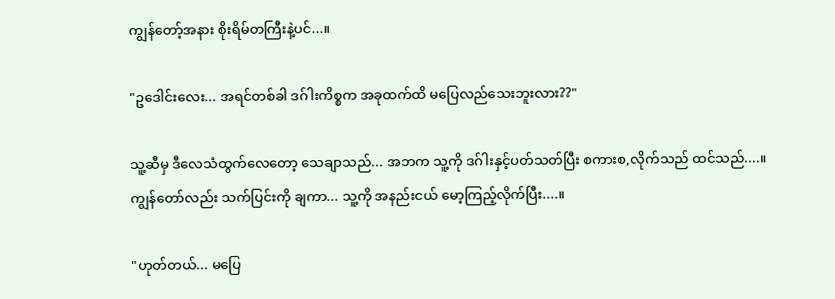ကျွန်တော့်အနား စိုးရိမ်တကြီးနဲ့ပင်...။

"ဥဒေါင်းလေး... အရင်တစ်ခါ ဒဂ်ါးကိစ္စက အခုထက်ထိ မပြေလည်သေးဘူးလား??"

သူ့ဆီမှ ဒီလေသံထွက်လေတော့ သေချာသည်... အဘက သူ့ကို ဒဂ်ါးနှင့်ပတ်သတ်ပြီး စကားစ,လိုက်သည် ထင်သည်....။ ကျွန်တော်လည်း သက်ပြင်းကို ချကာ... သူ့ကို အနည်းငယ် မော့ကြည့်လိုက်ပြီး....။

"ဟုတ်တယ်... မပြေ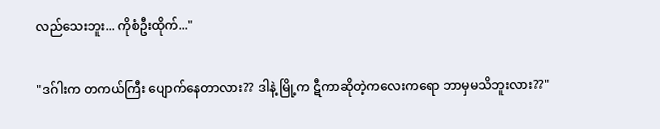လည်သေးဘူး... ကိုစံဦးထိုက်..."

"ဒဂ်ါးက တကယ်ကြီး ပျောက်နေတာလား?? ဒါနဲ့ မြို့က ဋီကာဆိုတဲ့ကလေးကရော ဘာမှမသိဘူးလား??"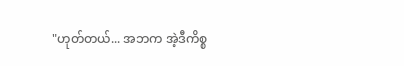"ဟုတ်တယ်... အဘက အဲ့ဒီကိစ္စ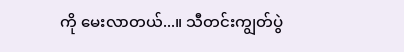ကို မေးလာတယ်...။ သီတင်းကျွတ်ပွဲ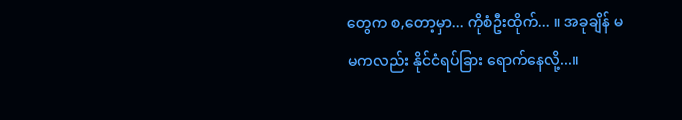တွေက စ,တော့မှာ... ကိုစံဦးထိုက်... ။ အခုချိန် မမကလည်း နိုင်ငံရပ်ခြား ရောက်နေလို့...။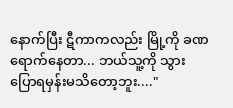နောက်ပြီး ဋီကာကလည်း မြို့ကို ခဏ ရောက်နေတာ... ဘယ်သူ့ကို သွားပြောရမှန်းမသိတော့ဘူး...."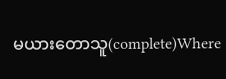မယားတောသူ(complete)Where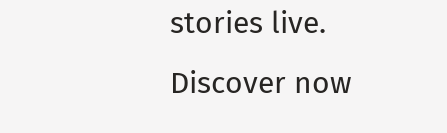stories live. Discover now